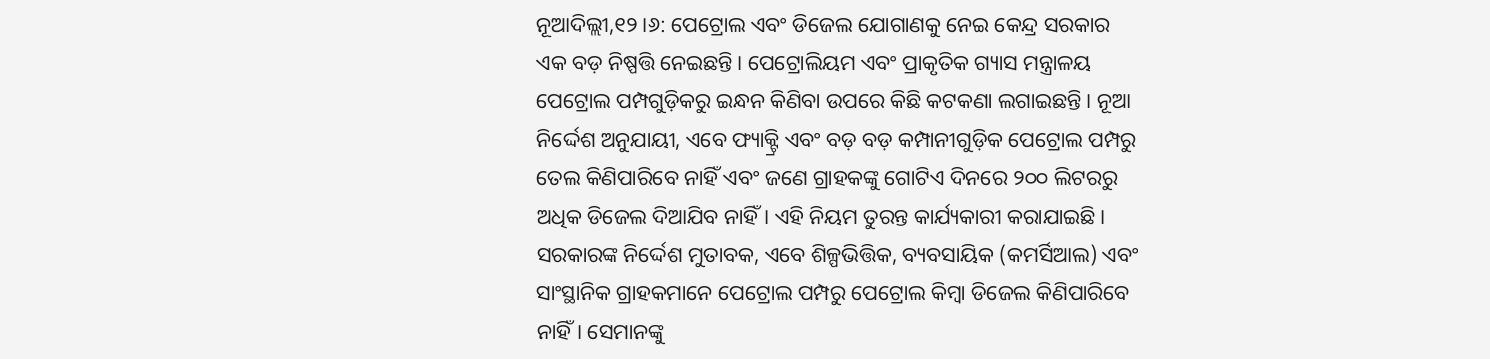ନୂଆଦିଲ୍ଲୀ,୧୨।୬: ପେଟ୍ରୋଲ ଏବଂ ଡିଜେଲ ଯୋଗାଣକୁ ନେଇ କେନ୍ଦ୍ର ସରକାର ଏକ ବଡ଼ ନିଷ୍ପତ୍ତି ନେଇଛନ୍ତି। ପେଟ୍ରୋଲିୟମ ଏବଂ ପ୍ରାକୃତିକ ଗ୍ୟାସ ମନ୍ତ୍ରାଳୟ ପେଟ୍ରୋଲ ପମ୍ପଗୁଡ଼ିକରୁ ଇନ୍ଧନ କିଣିବା ଉପରେ କିଛି କଟକଣା ଲଗାଇଛନ୍ତି। ନୂଆ ନିର୍ଦ୍ଦେଶ ଅନୁଯାୟୀ, ଏବେ ଫ୍ୟାକ୍ଟ୍ରି ଏବଂ ବଡ଼ ବଡ଼ କମ୍ପାନୀଗୁଡ଼ିକ ପେଟ୍ରୋଲ ପମ୍ପରୁ ତେଲ କିଣିପାରିବେ ନାହିଁ ଏବଂ ଜଣେ ଗ୍ରାହକଙ୍କୁ ଗୋଟିଏ ଦିନରେ ୨୦୦ ଲିଟରରୁ ଅଧିକ ଡିଜେଲ ଦିଆଯିବ ନାହିଁ। ଏହି ନିୟମ ତୁରନ୍ତ କାର୍ଯ୍ୟକାରୀ କରାଯାଇଛି।
ସରକାରଙ୍କ ନିର୍ଦ୍ଦେଶ ମୁତାବକ, ଏବେ ଶିଳ୍ପଭିତ୍ତିକ, ବ୍ୟବସାୟିକ (କମର୍ସିଆଲ) ଏବଂ ସାଂସ୍ଥାନିକ ଗ୍ରାହକମାନେ ପେଟ୍ରୋଲ ପମ୍ପରୁ ପେଟ୍ରୋଲ କିମ୍ବା ଡିଜେଲ କିଣିପାରିବେ ନାହିଁ। ସେମାନଙ୍କୁ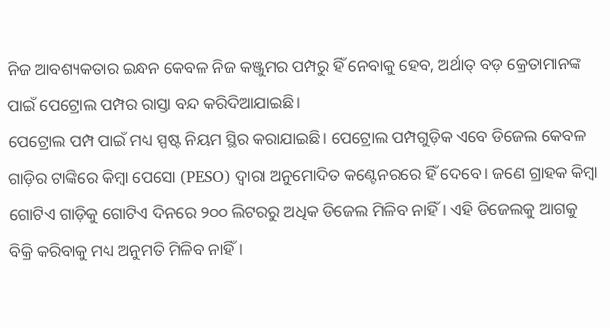ନିଜ ଆବଶ୍ୟକତାର ଇନ୍ଧନ କେବଳ ନିଜ କଞ୍ଜୁମର ପମ୍ପରୁ ହିଁ ନେବାକୁ ହେବ, ଅର୍ଥାତ୍ ବଡ଼ କ୍ରେତାମାନଙ୍କ ପାଇଁ ପେଟ୍ରୋଲ ପମ୍ପର ରାସ୍ତା ବନ୍ଦ କରିଦିଆଯାଇଛି।
ପେଟ୍ରୋଲ ପମ୍ପ ପାଇଁ ମଧ୍ୟ ସ୍ପଷ୍ଟ ନିୟମ ସ୍ଥିର କରାଯାଇଛି। ପେଟ୍ରୋଲ ପମ୍ପଗୁଡ଼ିକ ଏବେ ଡିଜେଲ କେବଳ ଗାଡ଼ିର ଟାଙ୍କିରେ କିମ୍ବା ପେସୋ (PESO) ଦ୍ୱାରା ଅନୁମୋଦିତ କଣ୍ଟେନରରେ ହିଁ ଦେବେ। ଜଣେ ଗ୍ରାହକ କିମ୍ବା ଗୋଟିଏ ଗାଡ଼ିକୁ ଗୋଟିଏ ଦିନରେ ୨୦୦ ଲିଟରରୁ ଅଧିକ ଡିଜେଲ ମିଳିବ ନାହିଁ। ଏହି ଡିଜେଲକୁ ଆଗକୁ ବିକ୍ରି କରିବାକୁ ମଧ୍ୟ ଅନୁମତି ମିଳିବ ନାହିଁ।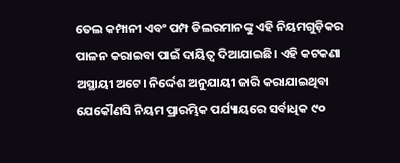ତେଲ କମ୍ପାନୀ ଏବଂ ପମ୍ପ ଡିଲରମାନଙ୍କୁ ଏହି ନିୟମଗୁଡ଼ିକର ପାଳନ କରାଇବା ପାଇଁ ଦାୟିତ୍ୱ ଦିଆଯାଇଛି। ଏହି କଟକଣା ଅସ୍ଥାୟୀ ଅଟେ। ନିର୍ଦ୍ଦେଶ ଅନୁଯାୟୀ ଜାରି କରାଯାଇଥିବା ଯେକୌଣସି ନିୟମ ପ୍ରାରମ୍ଭିକ ପର୍ଯ୍ୟାୟରେ ସର୍ବାଧିକ ୯୦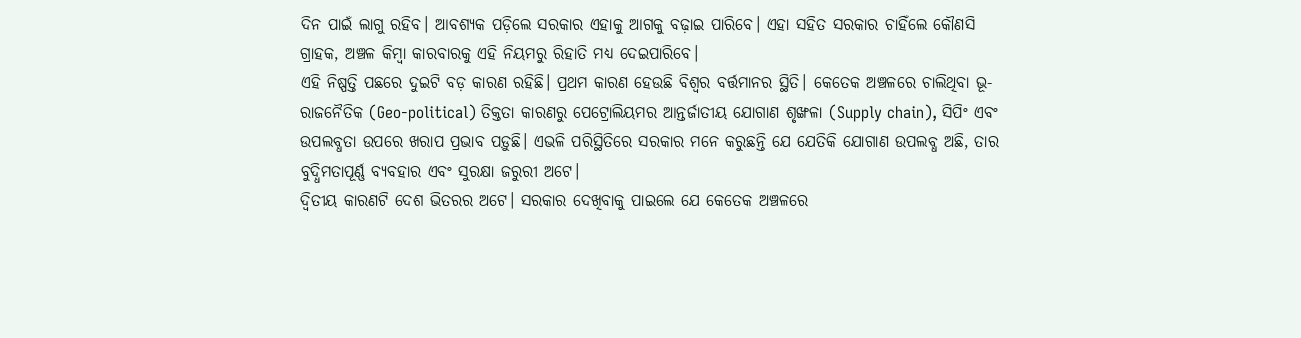ଦିନ ପାଇଁ ଲାଗୁ ରହିବ। ଆବଶ୍ୟକ ପଡ଼ିଲେ ସରକାର ଏହାକୁ ଆଗକୁ ବଢ଼ାଇ ପାରିବେ। ଏହା ସହିତ ସରକାର ଚାହିଁଲେ କୌଣସି ଗ୍ରାହକ, ଅଞ୍ଚଳ କିମ୍ବା କାରବାରକୁ ଏହି ନିୟମରୁ ରିହାତି ମଧ୍ୟ ଦେଇପାରିବେ।
ଏହି ନିଷ୍ପତ୍ତି ପଛରେ ଦୁଇଟି ବଡ଼ କାରଣ ରହିଛି। ପ୍ରଥମ କାରଣ ହେଉଛି ବିଶ୍ୱର ବର୍ତ୍ତମାନର ସ୍ଥିତି। କେତେକ ଅଞ୍ଚଳରେ ଚାଲିଥିବା ଭୂ-ରାଜନୈତିକ (Geo-political) ତିକ୍ତତା କାରଣରୁ ପେଟ୍ରୋଲିୟମର ଆନ୍ତର୍ଜାତୀୟ ଯୋଗାଣ ଶୃଙ୍ଖଳା (Supply chain), ସିପିଂ ଏବଂ ଉପଲବ୍ଧତା ଉପରେ ଖରାପ ପ୍ରଭାବ ପଡ଼ୁଛି। ଏଭଳି ପରିସ୍ଥିତିରେ ସରକାର ମନେ କରୁଛନ୍ତି ଯେ ଯେତିକି ଯୋଗାଣ ଉପଲବ୍ଧ ଅଛି, ତାର ବୁଦ୍ଧିମତାପୂର୍ଣ୍ଣ ବ୍ୟବହାର ଏବଂ ସୁରକ୍ଷା ଜରୁରୀ ଅଟେ।
ଦ୍ୱିତୀୟ କାରଣଟି ଦେଶ ଭିତରର ଅଟେ। ସରକାର ଦେଖିବାକୁ ପାଇଲେ ଯେ କେତେକ ଅଞ୍ଚଳରେ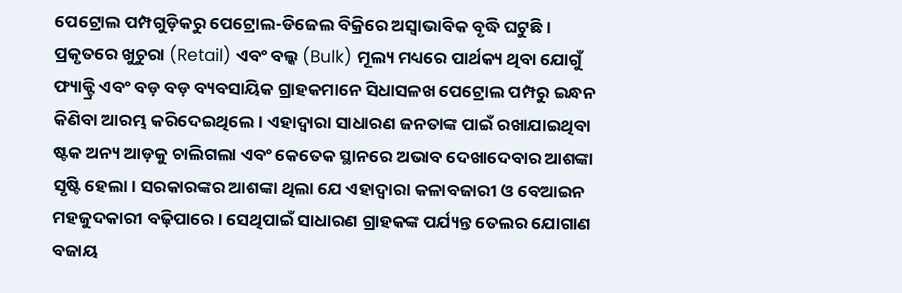ପେଟ୍ରୋଲ ପମ୍ପଗୁଡ଼ିକରୁ ପେଟ୍ରୋଲ-ଡିଜେଲ ବିକ୍ରିରେ ଅସ୍ବାଭାବିକ ବୃଦ୍ଧି ଘଟୁଛି। ପ୍ରକୃତରେ ଖୁଚୁରା (Retail) ଏବଂ ବଲ୍କ (Bulk) ମୂଲ୍ୟ ମଧ୍ୟରେ ପାର୍ଥକ୍ୟ ଥିବା ଯୋଗୁଁ ଫ୍ୟାକ୍ଟ୍ରି ଏବଂ ବଡ଼ ବଡ଼ ବ୍ୟବସାୟିକ ଗ୍ରାହକମାନେ ସିଧାସଳଖ ପେଟ୍ରୋଲ ପମ୍ପରୁ ଇନ୍ଧନ କିଣିବା ଆରମ୍ଭ କରିଦେଇଥିଲେ। ଏହାଦ୍ୱାରା ସାଧାରଣ ଜନତାଙ୍କ ପାଇଁ ରଖାଯାଇଥିବା ଷ୍ଟକ ଅନ୍ୟ ଆଡ଼କୁ ଚାଲିଗଲା ଏବଂ କେତେକ ସ୍ଥାନରେ ଅଭାବ ଦେଖାଦେବାର ଆଶଙ୍କା ସୃଷ୍ଟି ହେଲା। ସରକାରଙ୍କର ଆଶଙ୍କା ଥିଲା ଯେ ଏହାଦ୍ୱାରା କଳାବଜାରୀ ଓ ବେଆଇନ ମହଜୁଦକାରୀ ବଢ଼ିପାରେ। ସେଥିପାଇଁ ସାଧାରଣ ଗ୍ରାହକଙ୍କ ପର୍ଯ୍ୟନ୍ତ ତେଲର ଯୋଗାଣ ବଜାୟ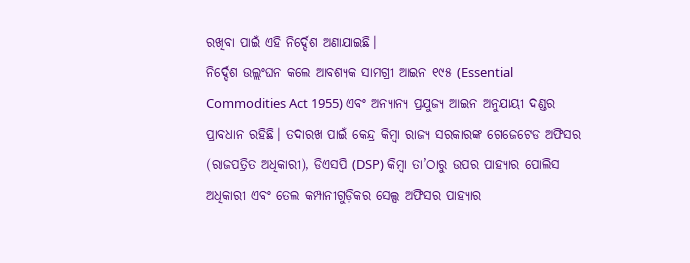ରଖିବା ପାଇଁ ଏହି ନିର୍ଦ୍ଦେଶ ଅଣାଯାଇଛି।
ନିର୍ଦ୍ଦେଶ ଉଲ୍ଲଂଘନ କଲେ ଆବଶ୍ୟକ ସାମଗ୍ରୀ ଆଇନ ୧୯୫ (Essential Commodities Act 1955) ଏବଂ ଅନ୍ୟାନ୍ୟ ପ୍ରଯୁଜ୍ୟ ଆଇନ ଅନୁଯାୟୀ ଦଣ୍ଡର ପ୍ରାବଧାନ ରହିଛି। ତଦାରଖ ପାଇଁ କେନ୍ଦ୍ର କିମ୍ବା ରାଜ୍ୟ ସରକାରଙ୍କ ଗେଜେଟେଡ ଅଫିସର (ରାଜପତ୍ରିତ ଅଧିକାରୀ), ଡିଏସପି (DSP) କିମ୍ବା ତା’ଠାରୁ ଉପର ପାହ୍ୟାର ପୋଲିସ ଅଧିକାରୀ ଏବଂ ତେଲ କମ୍ପାନୀଗୁଡ଼ିକର ସେଲ୍ସ ଅଫିସର ପାହ୍ୟାର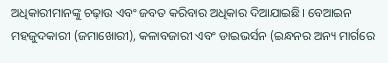ଅଧିକାରୀମାନଙ୍କୁ ଚଢ଼ାଉ ଏବଂ ଜବତ କରିବାର ଅଧିକାର ଦିଆଯାଇଛି। ବେଆଇନ ମହଜୁଦକାରୀ (ଜମାଖୋରୀ), କଳାବଜାରୀ ଏବଂ ଡାଇଭର୍ସନ (ଇନ୍ଧନର ଅନ୍ୟ ମାର୍ଗରେ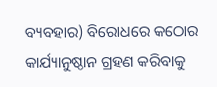ବ୍ୟବହାର) ବିରୋଧରେ କଠୋର କାର୍ଯ୍ୟାନୁଷ୍ଠାନ ଗ୍ରହଣ କରିବାକୁ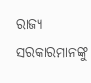ରାଜ୍ୟ ସରକାରମାନଙ୍କୁ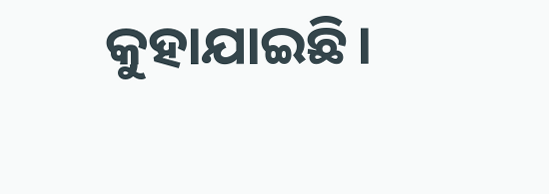କୁହାଯାଇଛି।